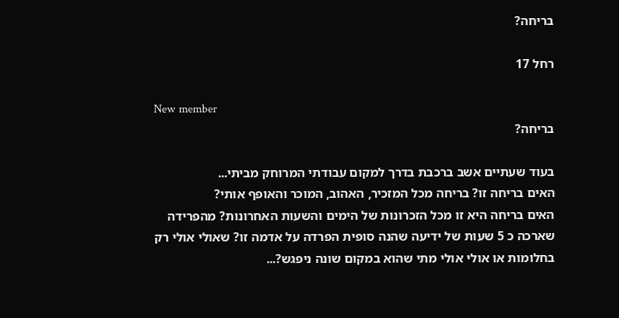בריחה?

רחל 17

New member
בריחה?

בעוד שעתיים אשב ברכבת בדרך למקום עבודתי המרוחק מביתי...
האים בריחה זו? בריחה מכל המזכיר, האהוב, המוכר והאופף אותי?
האים בריחה היא זו מכל הזכרונות של הימים והשעות האחרונות? מהפרידה שארכה כ 5 שעות של ידיעה שהנה סופית הפרדה על אדמה זו? שאולי אולי רק בחלומות או אולי אולי מתי שהוא במקום שונה ניפגש?...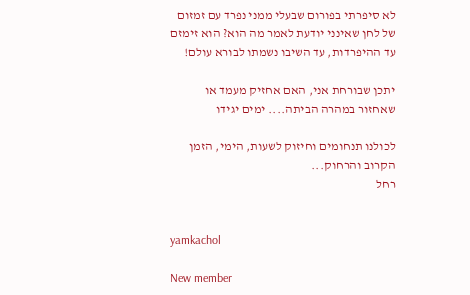לא סיפרתי בפורום שבעלי ממני נפרד עם זמזום של לחן שאינני יודעת לאמר מה הוא? הוא זימזם עד ההיפרדות, עד השיבו נשמתו לבורא עולם!

יתכן שבורחת אני, האם אחזיק מעמד או שאחזור במהרה הביתה.... ימים יגידו

לכולנו תנחומים וחיזוק לשעות, הימי, הזמן הקרוב והרחוק...
רחל


yamkachol

New member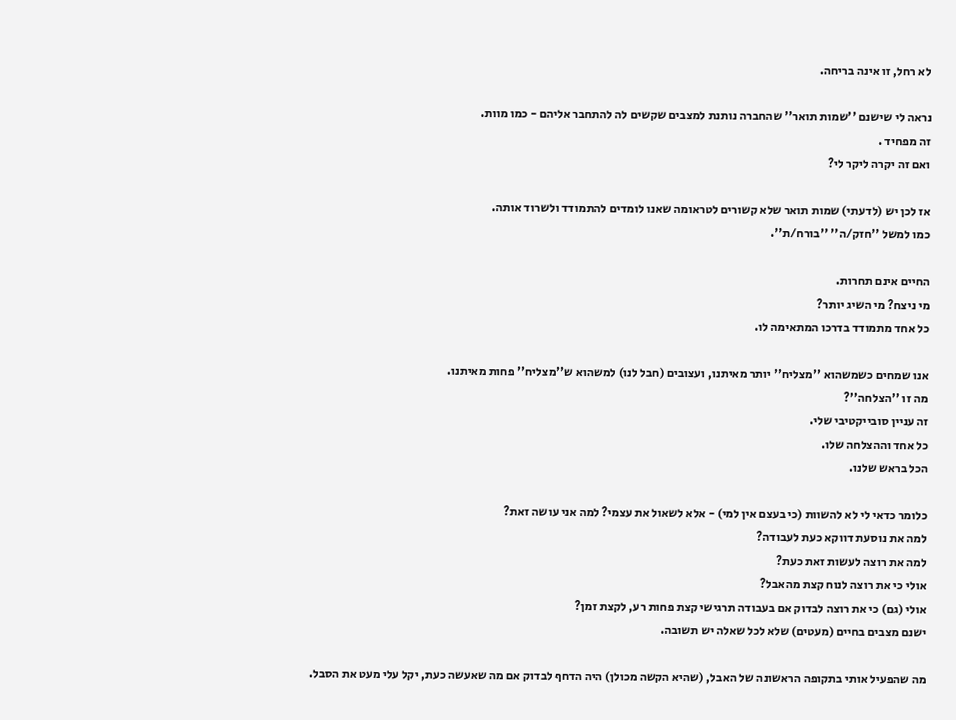לא רחל, זו אינה בריחה.

נראה לי שישנם ''שמות תואר'' שהחברה נותנת למצבים שקשים לה להתחבר אליהם - כמו מוות.
זה מפחיד .
ואם זה יקרה ליקר לי?

אז לכן יש (לדעתי) שמות תואר שלא קשורים לטראומה שאנו לומדים להתמודד ולשרוד אותה.
כמו למשל ''חזק/ה'' ''בורח/ת''.

החיים אינם תחרות.
מי ניצח? מי השיג יותר?
כל אחד מתמודד בדרכו המתאימה לו.

אנו שמחים כשמשהוא ''מצליח'' יותר מאיתנו, ועצובים (חבל לנו) למשהוא ש''מצליח'' פחות מאיתנו.
מה זו ''הצלחה''?
זה עניין סובייקטיבי שלי.
כל אחד וההצלחה שלו.
הכל בראש שלנו.

כלומר כדאי לי לא להשוות (כי בעצם אין למי) - אלא לשאול את עצמי? למה אני עושה זאת?
למה את נוסעת דווקא כעת לעבודה?
למה את רוצה לעשות זאת כעת?
אולי כי את רוצה לנוח קצת מהאבל?
אולי (גם) כי את רוצה לבדוק אם בעבודה תרגישי קצת פחות רע, לקצת זמן?
ישנם מצבים בחיים (מעטים) שלא לכל שאלה יש תשובה.

מה שהפעיל אותי בתקופה הראשונה של האבל, (שהיא הקשה מכולן) היה הדחף לבדוק אם מה שאעשה כעת, יקל עלי מעט את הסבל.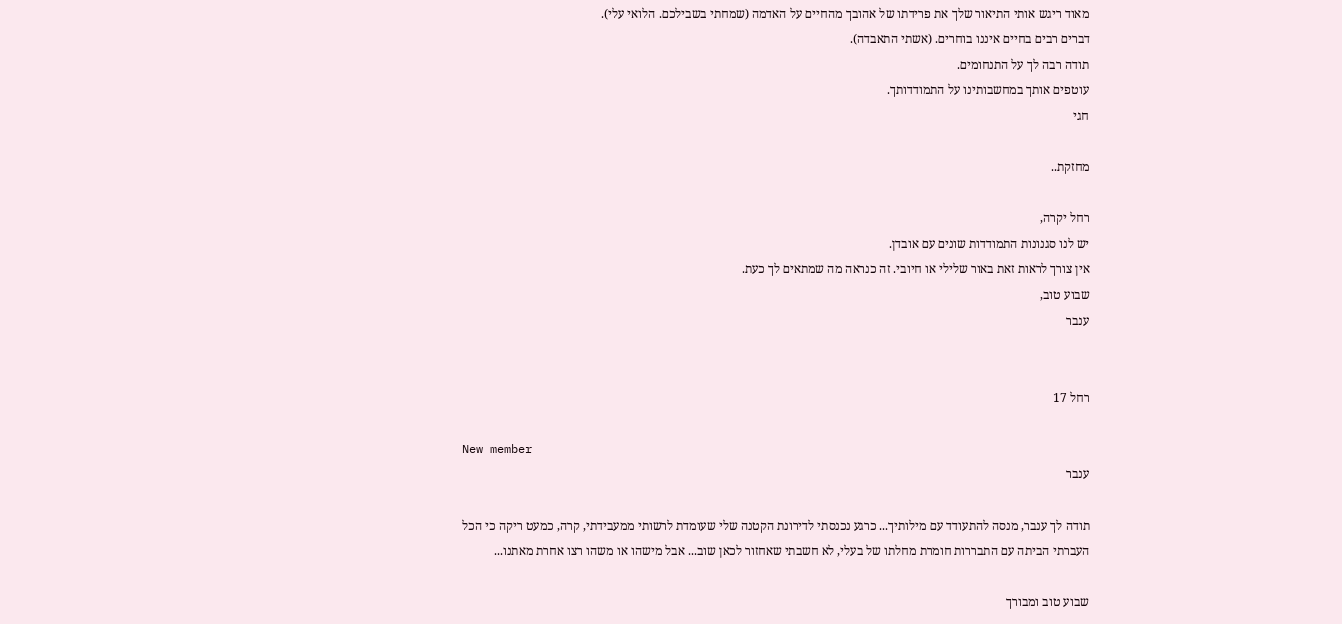מאוד ריגש אותי התיאור שלך את פרידתו של אהובך מהחיים על האדמה (שמחתי בשבילכם. הלואי עלי).
דברים רבים בחיים איננו בוחרים. (אשתי התאבדה).
תודה רבה לך על התנחומים.
עוטפים אותך במחשבותינו על התמודדותך.
חגי

מחזקת..

רחל יקרה,
יש לנו סגנונות התמודדות שונים עם אובדן.
אין צורך לראות זאת באור שלילי או חיובי. זה כנראה מה שמתאים לך כעת.
שבוע טוב,
ענבר


רחל 17

New member
ענבר

תודה לך ענבר, מנסה להתעודד עם מילותיך... כרגע נכנסתי לדירונת הקטנה שלי שעומדת לרשותי ממעבידתי, קרה, כמעט ריקה כי הכל העברתי הביתה עם התבררות חומרת מחלתו של בעלי, לא חשבתי שאחזור לכאן שוב... אבל מישהו או משהו רצו אחרת מאתנו...

שבוע טוב ומבורך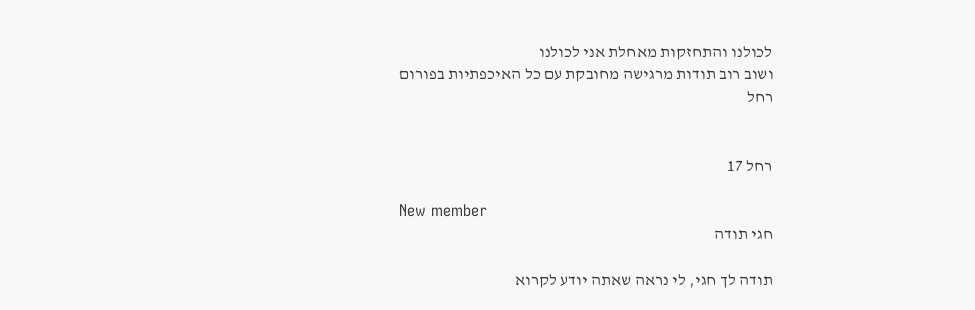לכולנו והתחזקות מאחלת אני לכולנו
ושוב רוב תודות מרגישה מחובקת עם כל האיכפתיות בפורום
רחל


רחל 17

New member
חגי תודה

תודה לך חגי, לי נראה שאתה יודע לקרוא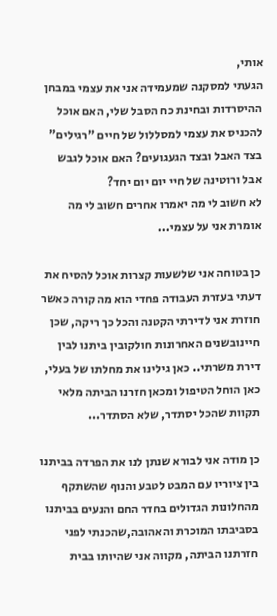אותי,
הגעתי למסקנה שמעמידה אני את עצמי במבחן ההיסרדות ובחינת כח הסבל שלי, האם אוכל להכניס את עצמי למסללול של חיים "רגילים" בצד האבל ובצד הגעגועים? האם אוכל לגבש אבל ורוטינה של חיי יום יום יחד?
לא חשוב לי מה יאמרו אחרים חשוב לי מה אומרת אני על עצמי...

כן בטוחה אני שלשעות קצרות אוכל להסיח את דעתי בעזרת העבודה פחדי הוא מה קורה כאשר חוזרת אני לדירתי הקטנה והכל כך ריקה, שכן חיינובשנים האחרונות חולקובין ביתנו לבין דירת משרתי.. כאן גילינו את מחלתו של בעלי, כאן הוחל הטיפול ומכאן חזרנו הביתה מלאי תקוות שהכל יסתדר, שלא הסתדר...

כן מודה אני לבורא שנתן לנו את הפרדה בביתנו בין ציוריו עם המבט לטבע והנוף שהשתקף מהחלונות הגדולים בחדר החם והנעים בביתנו בסביבתו המוכרת והאהובה,שהכנתי לפני חזרתנו הביתה, מקווה אני שהיותו בבית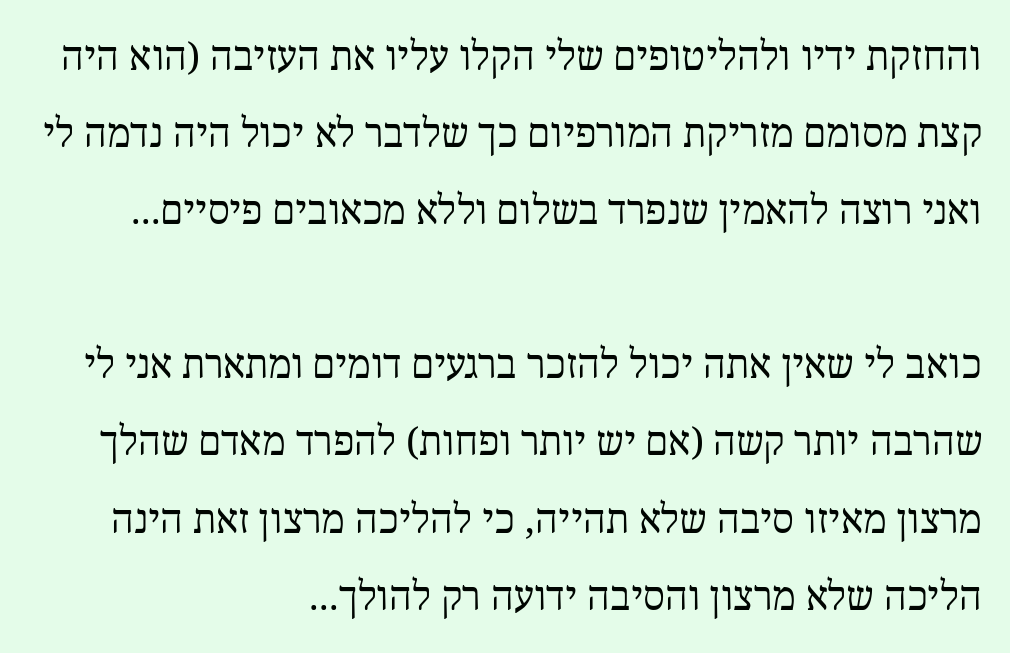והחזקת ידיו ולהליטופים שלי הקלו עליו את העזיבה (הוא היה קצת מסומם מזריקת המורפיום כך שלדבר לא יכול היה נדמה לי ואני רוצה להאמין שנפרד בשלום וללא מכאובים פיסיים...

כואב לי שאין אתה יכול להזכר ברגעים דומים ומתארת אני לי שהרבה יותר קשה (אם יש יותר ופחות) להפרד מאדם שהלך מרצון מאיזו סיבה שלא תהייה, כי להליכה מרצון זאת הינה הליכה שלא מרצון והסיבה ידועה רק להולך...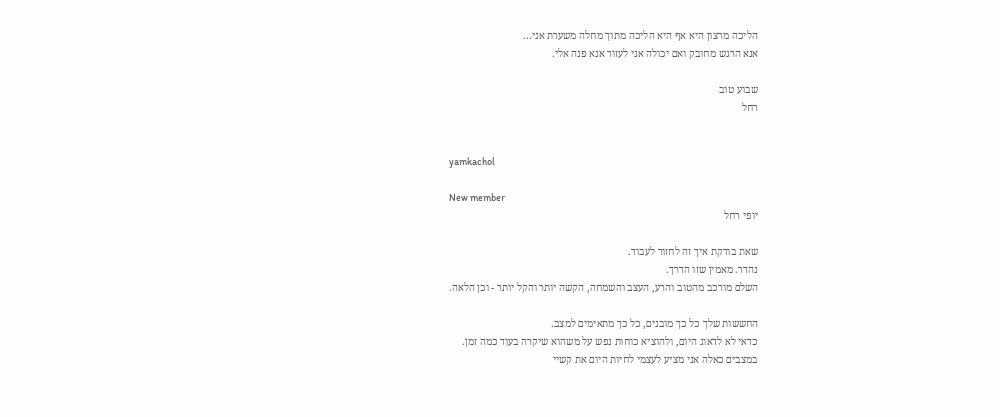הליכה מרצון היא אף היא הליכה מתוך מחלה משערת אני...
אנא הרגש מחובק ואם יכולה אני לעזור אנא פנה אלי.

שבוע טוב
רחל


yamkachol

New member
יופי רחל

שאת בודקת איך זה לחזור לעבוד.
נהדר. מאמין שזו הדרך.
השלם מורכב מהטוב והרע, העצב והשמחה, הקשה יותר והקל יותר - וכן הלאה.

החששות שלך כל כך מובנים, כל כך מתאימים למצב.
כדאי לא לדאוג היום, ולהוציא כוחות נפש על משהוא שיקרה בעוד כמה זמן.
במצבים כאלה אני מציע לעצמי לחיות היום את קשיי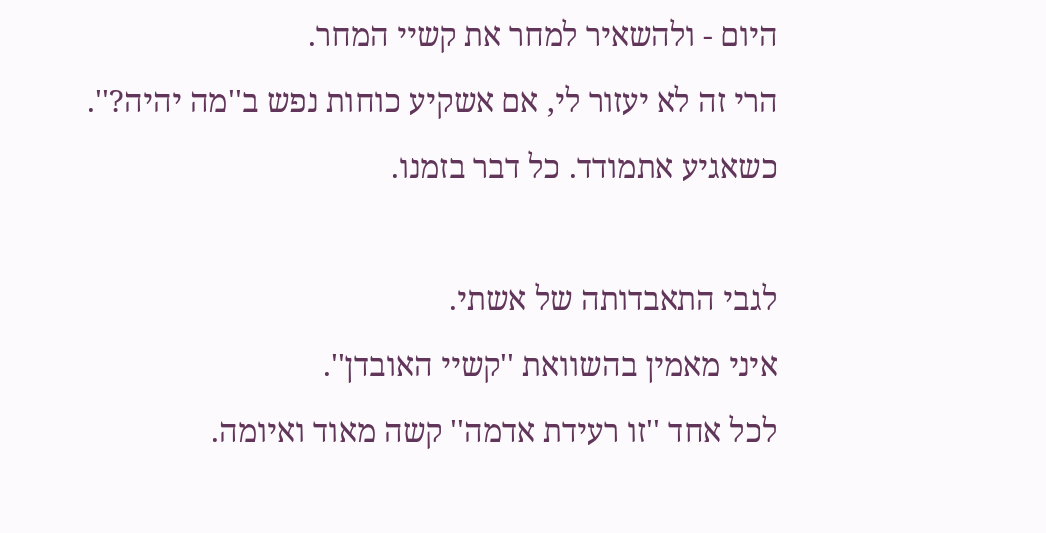היום - ולהשאיר למחר את קשיי המחר.
הרי זה לא יעזור לי, אם אשקיע כוחות נפש ב''מה יהיה?''.
כשאגיע אתמודד. כל דבר בזמנו.

לגבי התאבדותה של אשתי.
איני מאמין בהשוואת ''קשיי האובדן''.
לכל אחד ''זו רעידת אדמה'' קשה מאוד ואיומה.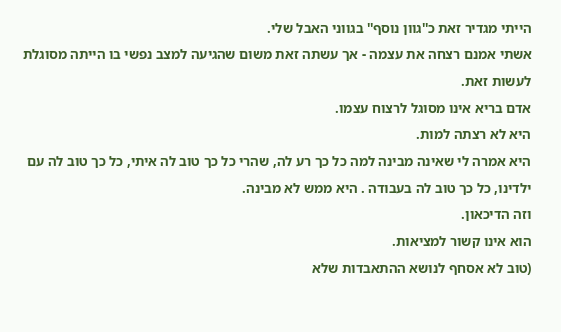הייתי מגדיר זאת כ''גוון נוסף'' בגווני האבל שלי.
אשתי אמנם רצחה את עצמה - אך עשתה זאת משום שהגיעה למצב נפשי בו הייתה מסוגלת לעשות זאת.
אדם בריא אינו מסוגל לרצוח עצמו.
היא לא רצתה למות.
היא אמרה לי שאינה מבינה למה כל כך רע לה, שהרי כל כך טוב לה איתי, כל כך טוב לה עם ילדינו, כל כך טוב לה בעבודה . היא ממש לא מבינה.
וזה הדיכאון.
הוא אינו קשור למציאות.
(טוב לא אסחף לנושא ההתאבדות שלא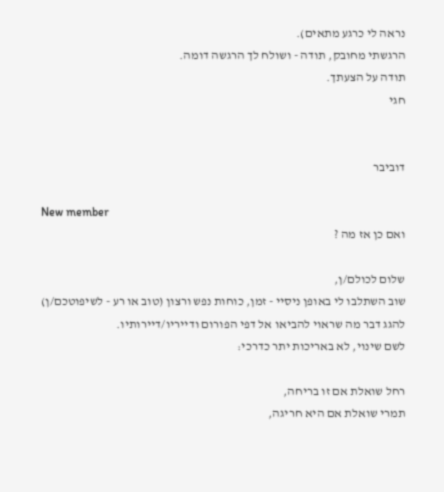נראה לי כרגע מתאים).
הרגשתי מחובק, תודה - ושולח לך הרגשה דומה.
תודה על הצעתך.
חגי


דוביבר

New member
ואם כן אז מה ?

שלום לכולם/ן,
שוב השתלבו לי באופן ניסיי - זמן, כוחות נפש ורצון (טוב או רע - לשיפוטכם/ן)
להגג דבר מה שראוי להביאו אל דפי הפורום ודייריו/דיירותיו.
לשם שינוי, לא באריכות יתר כדרכי:

רחל שואלת אם זו בריחה,
תמרי שואלת אם היא חריגה,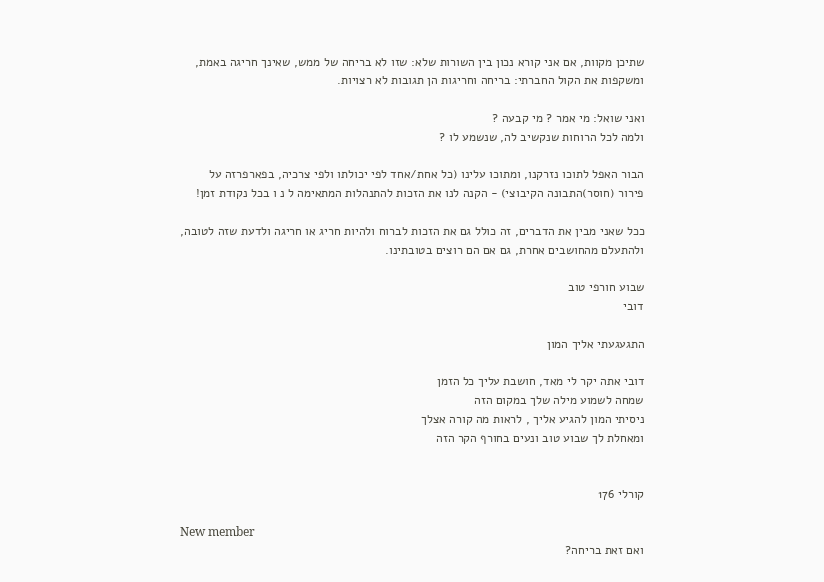שתיכן מקוות, אם אני קורא נכון בין השורות שלא: שזו לא בריחה של ממש, שאינך חריגה באמת,
ומשקפות את הקול החברתי: בריחה וחריגות הן תגובות לא רצויות.

ואני שואל: מי אמר ? מי קבעה ?
ולמה לכל הרוחות שנקשיב לה, שנשמע לו ?

הבור האפל לתוכו נזרקנו, ומתוכו עלינו (כל אחת/אחד לפי יכולתו ולפי צרכיה, בפארפרזה על
פירור (חוסר)התבונה הקיבוצי) - הקנה לנו את הזכות להתנהלות המתאימה ל נ ו בכל נקודת זמן!

ככל שאני מבין את הדברים, זה כולל גם את הזכות לברוח ולהיות חריג או חריגה ולדעת שזה לטובה,
ולהתעלם מהחושבים אחרת, גם אם הם רוצים בטובתינו.

שבוע חורפי טוב
דובי

התגעגעתי אליך המון

דובי אתה יקר לי מאד, חושבת עליך כל הזמן
שמחה לשמוע מילה שלך במקום הזה
ניסיתי המון להגיע אליך , לראות מה קורה אצלך
ומאחלת לך שבוע טוב ונעים בחורף הקר הזה


קורלי 176

New member
ואם זאת בריחה?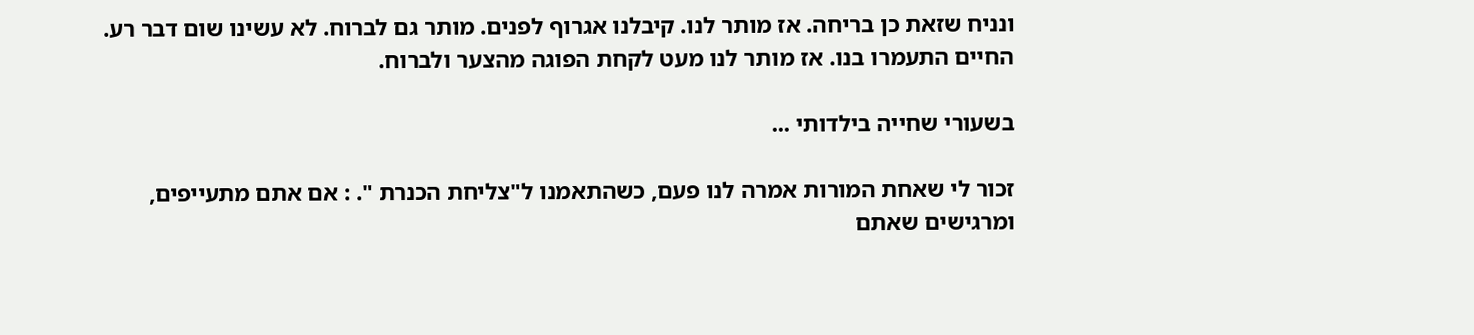ונניח שזאת כן בריחה. אז מותר לנו. קיבלנו אגרוף לפנים. מותר גם לברוח. לא עשינו שום דבר רע. החיים התעמרו בנו. אז מותר לנו מעט לקחת הפוגה מהצער ולברוח.

בשעורי שחייה בילדותי ...

זכור לי שאחת המורות אמרה לנו פעם, כשהתאמנו ל"צליחת הכנרת ". : אם אתם מתעייפים, ומרגישים שאתם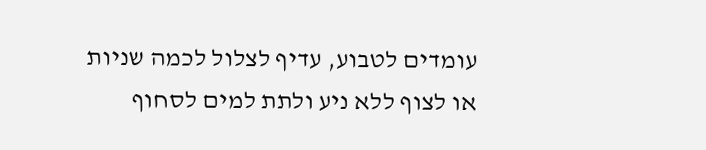עומדים לטבוע, עדיף לצלול לכמה שניות או לצוף ללא ניע ולתת למים לסחוף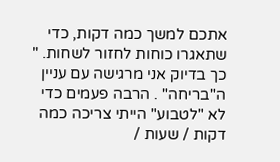אתכם למשך כמה דקות, כדי שתאגרו כוחות לחזור לשחות. "
כך בדיוק אני מרגישה עם עניין ה"בריחה" . הרבה פעמים כדי לא "לטבוע" הייתי צריכה כמה דקות / שעות /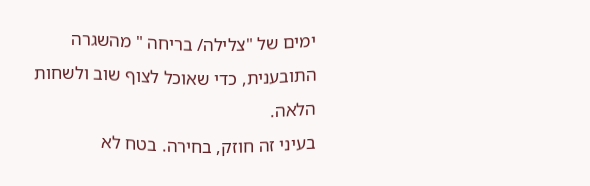ימים של "צלילה/ בריחה " מהשגרה התובענית, כדי שאוכל לצוף שוב ולשחות הלאה.
בעיני זה חוזק, בחירה. בטח לא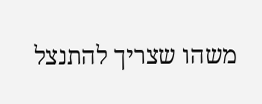משהו שצריך להתנצל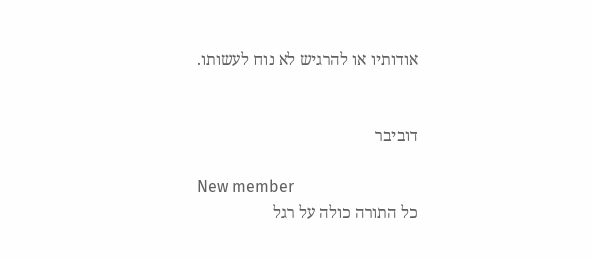אודותיו או להרגיש לא נוח לעשותו.


דוביבר

New member
כל התורה כולה על רגל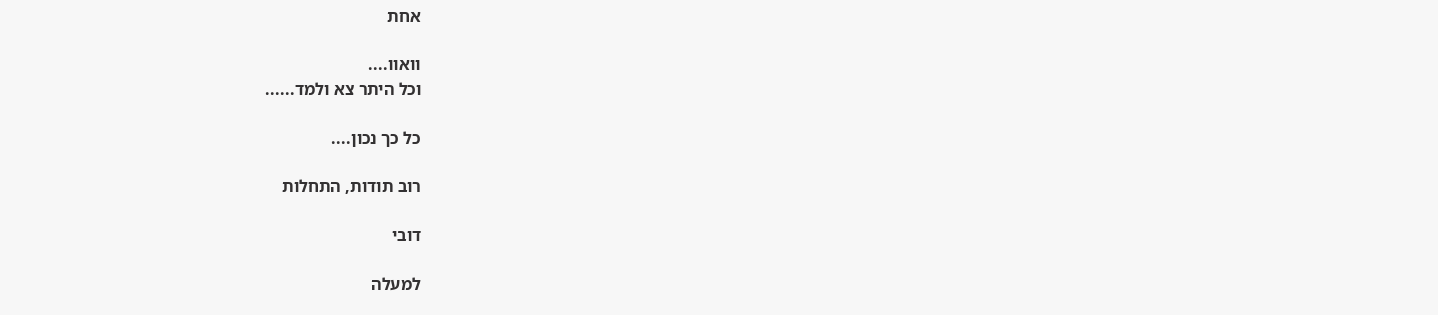אחת

וואוו....
וכל היתר צא ולמד......

כל כך נכון....

רוב תודות, התחלות

דובי

למעלה